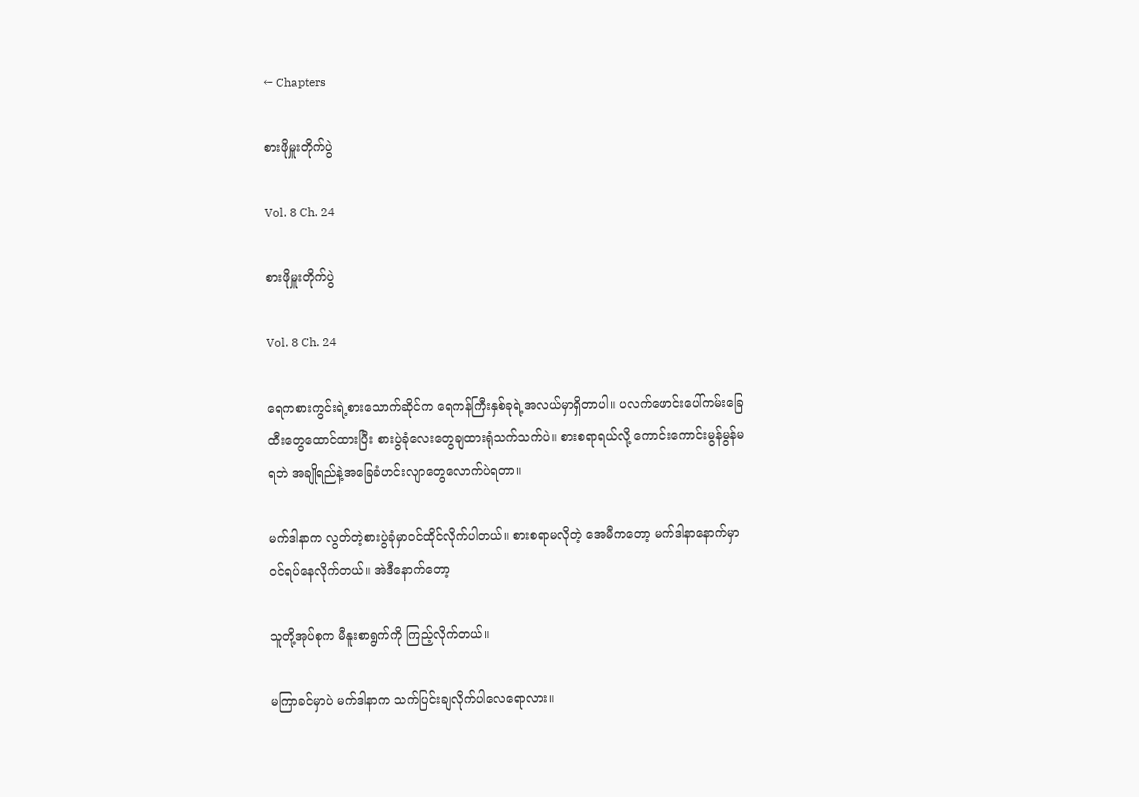← Chapters

စားဖိုမှူးတိုက်ပွဲ

Vol. 8 Ch. 24

စားဖိုမှူးတိုက်ပွဲ

Vol. 8 Ch. 24

ရေကစားကွင်းရဲ့စားသောက်ဆိုင်က ရေကန်ကြီးနှစ်ခုရဲ့အလယ်မှာရှိတာပါ။ ပလက်ဖောင်းပေါ်ကမ်းခြေထီးတွေထောင်ထားပြီး စားပွဲခုံလေးတွေချထားရုံသက်သက်ပဲ။ စားစရာရယ်လို့ ကောင်းကောင်းမွန်မွန်မရဘဲ အချိုရည်နဲ့အခြေခံဟင်းလျာတွေလောက်ပဲရတာ။

မက်ဒါနာက လွတ်တဲ့စားပွဲခုံမှာဝင်ထိုင်လိုက်ပါတယ်။ စားစရာမလိုတဲ့ အေမီကတော့ မက်ဒါနာနောက်မှာ ဝင်ရပ်နေလိုက်တယ်။ အဲဒီနောက်တော့

သူတို့အုပ်စုက မီနူးစာရွက်ကို ကြည့်လိုက်တယ်။

မကြာခင်မှာပဲ မက်ဒါနာက သက်ပြင်းချလိုက်ပါလေရောလား။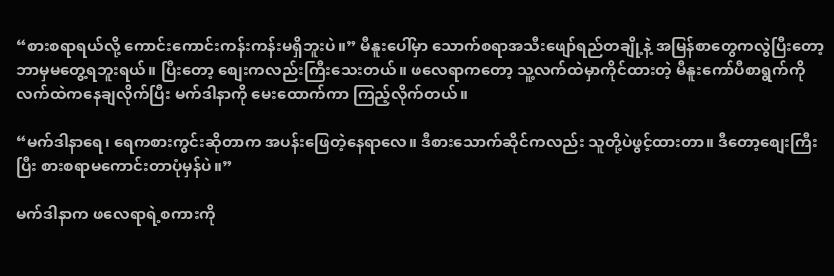“စားစရာရယ်လို့ ကောင်းကောင်းကန်းကန်းမရှိဘူးပဲ။” မီနူးပေါ်မှာ သောက်စရာအသီးဖျော်ရည်တချို့နဲ့ အမြန်စာတွေကလွဲပြီးတော့ ဘာမှမတွေ့ရဘူးရယ်။ ပြီးတော့ စျေးကလည်းကြီးသေးတယ်။ ဖလေရာကတော့ သူ့လက်ထဲမှာကိုင်ထားတဲ့ မီနူးကော်ပီစာရွက်ကို လက်ထဲကနေချလိုက်ပြီး မက်ဒါနာကို မေးထောက်ကာ ကြည့်လိုက်တယ်။

“မက်ဒါနာရေ၊ ရေကစားကွင်းဆိုတာက အပန်းဖြေတဲ့နေရာလေ။ ဒီစားသောက်ဆိုင်ကလည်း သူတို့ပဲဖွင့်ထားတာ။ ဒီတော့စျေးကြီးပြီး စားစရာမကောင်းတာပုံမှန်ပဲ။”

မက်ဒါနာက ဖလေရာရဲ့စကားကို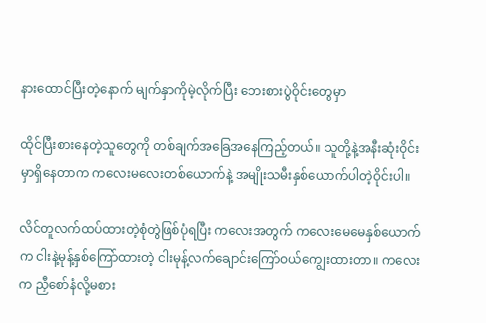နားထောင်ပြီးတဲ့နောက် မျက်နှာကိုမဲ့လိုက်ပြီး ဘေးစားပွဲဝိုင်းတွေမှာ

ထိုင်ပြီးစားနေတဲ့သူတွေကို တစ်ချက်အခြေအနေကြည့်တယ်။ သူတို့နဲ့အနီးဆုံးဝိုင်းမှာရှိနေတာက ကလေးမလေးတစ်ယောက်နဲ့ အမျိုးသမီးနှစ်ယောက်ပါတဲ့ဝိုင်းပါ။

လိင်တူလက်ထပ်ထားတဲ့စုံတွဲဖြစ်ပုံရပြီး ကလေးအတွက် ကလေးမေမေနှစ်ယောက်က ငါးနဲ့မုန့်နှစ်ကြော်ထားတဲ့ ငါးမုန့်လက်ချောင်းကြော်ဝယ်ကျွေးထားတာ။ ကလေးက ညှီစော်နံလို့မစား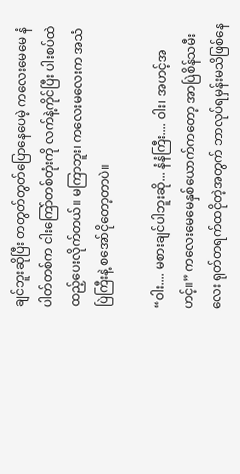ချင်ဘူးဆိုပြီး တတွတ်တွတ်ပြောနေပေမဲ့ ကလေးမေမေ နံပါတ်တစ်က ငါးကြော်တစ်တုံးကို လက်နဲ့ကိုင်ပြီး ပါးစပ်ထဲထည့်ပေးလိုက်တယ်။ မကြာဘူး၊ ကလေးမလေးက အသံပြဲကြီးနဲ့ စအော်ငိုတော့တာပဲ။

“ဝါး.... မစားချင်ပါဘူးဆို... နံနံကြီး.... ဝါး၊ အဟင့်အဟင့်။” ကလေးမေမေနှစ်ယောက်ကတော့ အာပြဲစိန်သမီးလေး ရုတ်တရက်ထငိုတဲ့အတွက် ဘာလုပ်ရမှန်းမသိဖြစ်နေ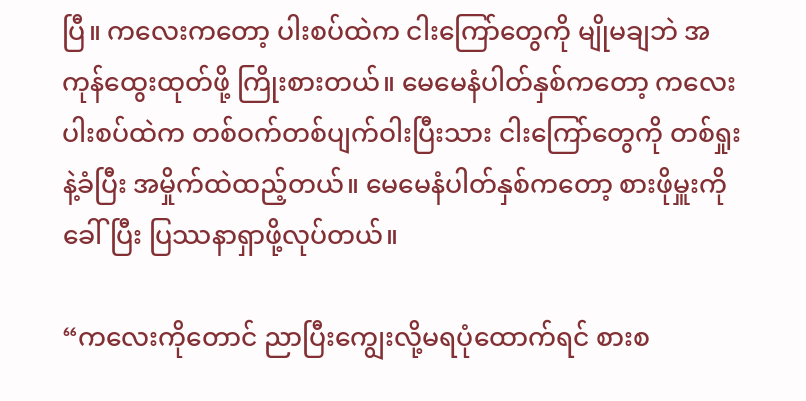ပြီ။ ကလေးကတော့ ပါးစပ်ထဲက ငါးကြော်တွေကို မျိုမချဘဲ အကုန်ထွေးထုတ်ဖို့ ကြိုးစားတယ်။ မေမေနံပါတ်နှစ်ကတော့ ကလေးပါးစပ်ထဲက တစ်ဝက်တစ်ပျက်ဝါးပြီးသား ငါးကြော်တွေကို တစ်ရှုးနဲ့ခံပြီး အမှိုက်ထဲထည့်တယ်။ မေမေနံပါတ်နှစ်ကတော့ စားဖိုမှူးကိုခေါ်ပြီး ပြဿနာရှာဖို့လုပ်တယ်။

“ကလေးကိုတောင် ညာပြီးကျွေးလို့မရပုံထောက်ရင် စားစ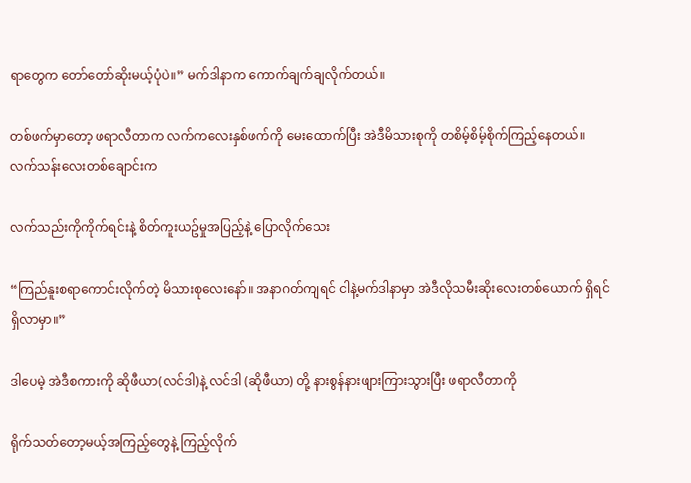ရာတွေက တော်တော်ဆိုးမယ့်ပုံပဲ။” မက်ဒါနာက ကောက်ချက်ချလိုက်တယ်။

တစ်ဖက်မှာတော့ ဖရာလီတာက လက်ကလေးနှစ်ဖက်ကို မေးထောက်ပြီး အဲဒီမိသားစုကို တစိမ့်စိမ့်စိုက်ကြည့်နေတယ်။ လက်သန်းလေးတစ်ချောင်းက

လက်သည်းကိုကိုက်ရင်းနဲ့ စိတ်ကူးယဥ်မှုအပြည့်နဲ့ ပြောလိုက်သေး

“ကြည်နူးစရာကောင်းလိုက်တဲ့ မိသားစုလေးနော်။ အနာဂတ်ကျရင် ငါနဲ့မက်ဒါနာမှာ အဲဒီလိုသမီးဆိုးလေးတစ်ယောက် ရှိရင်ရှိလာမှာ။”

ဒါပေမဲ့ အဲဒီစကားကို ဆိုဖီယာ(လင်ဒါ)နဲ့ လင်ဒါ (ဆိုဖီယာ) တို့ နားစွန်နားဖျားကြားသွားပြီး ဖရာလီတာကို

ရိုက်သတ်တော့မယ့်အကြည့်တွေနဲ့ ကြည့်လိုက်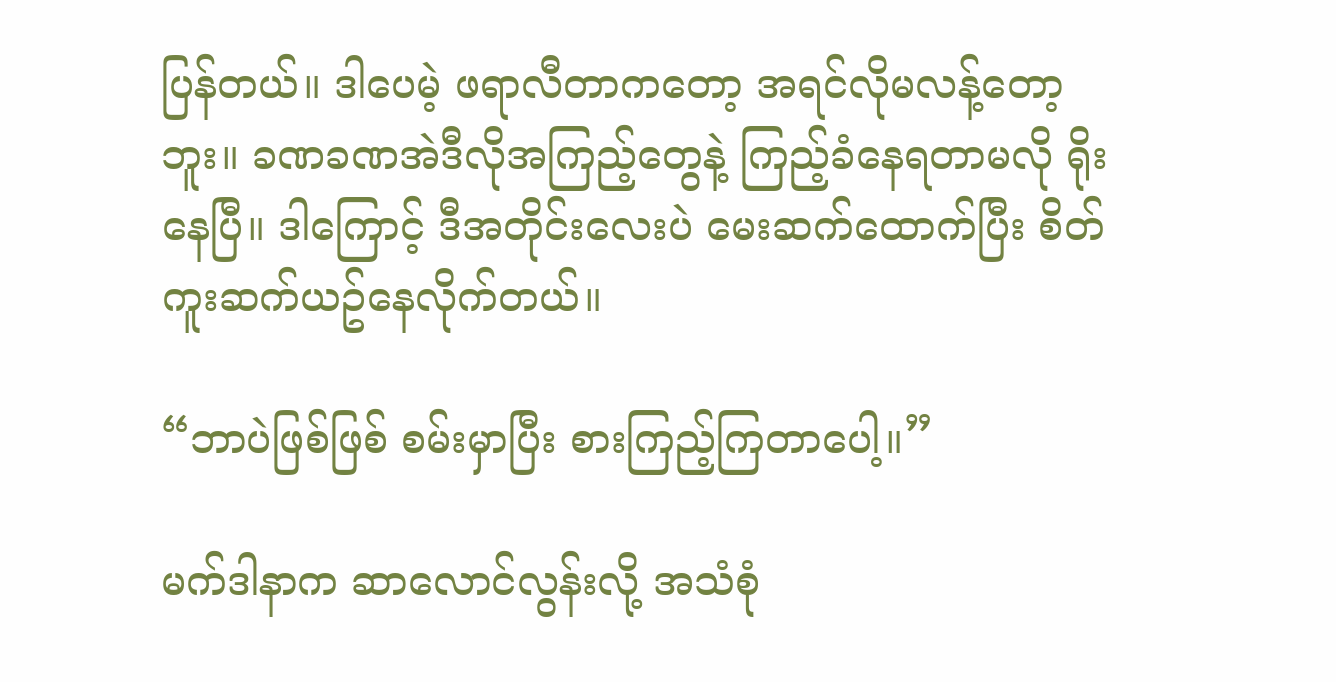ပြန်တယ်။ ဒါပေမဲ့ ဖရာလီတာကတော့ အရင်လိုမလန့်တော့ဘူး။ ခဏခဏအဲဒီလိုအကြည့်တွေနဲ့ ကြည့်ခံနေရတာမလို ရိုးနေပြီ။ ဒါကြောင့် ဒီအတိုင်းလေးပဲ မေးဆက်ထောက်ပြီး စိတ်ကူးဆက်ယဥ်နေလိုက်တယ်။

“ဘာပဲဖြစ်ဖြစ် စမ်းမှာပြီး စားကြည့်ကြတာပေါ့။”

မက်ဒါနာက ဆာလောင်လွန်းလို့ အသံစုံ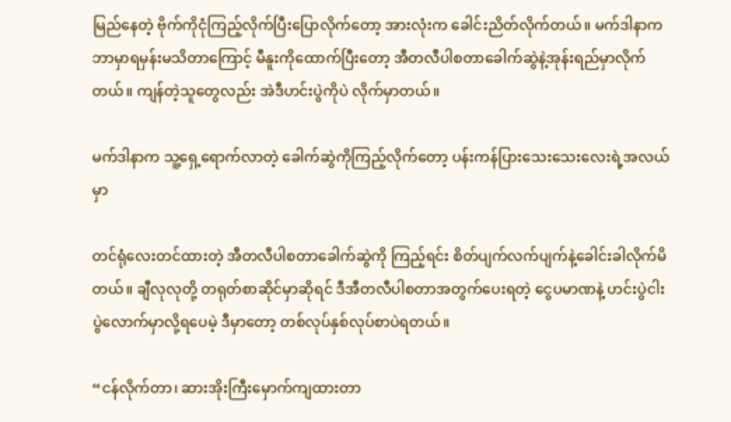မြည်နေတဲ့ ဗိုက်ကိုငုံကြည့်လိုက်ပြီးပြောလိုက်တော့ အားလုံးက ခေါင်းညိတ်လိုက်တယ်။ မက်ဒါနာက ဘာမှာရမှန်းမသိတာကြောင့် မီနူးကိုထောက်ပြီးတော့ အီတလီပါစတာခေါက်ဆွဲနဲ့အုန်းရည်မှာလိုက်တယ်။ ကျန်တဲ့သူတွေလည်း အဲဒီဟင်းပွဲကိုပဲ လိုက်မှာတယ်။

မက်ဒါနာက သူ့ရှေ့ရောက်လာတဲ့ ခေါက်ဆွဲကိုကြည့်လိုက်တော့ ပန်းကန်ပြားသေးသေးလေးရဲ့အလယ်မှာ

တင်ရုံလေးတင်ထားတဲ့ အီတလီပါစတာခေါက်ဆွဲကို ကြည့်ရင်း စိတ်ပျက်လက်ပျက်နဲ့ခေါင်းခါလိုက်မိတယ်။ ချီလုလုတို့ တရုတ်စာဆိုင်မှာဆိုရင် ဒီအီတလီပါစတာအတွက်ပေးရတဲ့ ငွေပမာဏနဲ့ ဟင်းပွဲငါးပွဲလောက်မှာလို့ရပေမဲ့ ဒီမှာတော့ တစ်လုပ်နှစ်လုပ်စာပဲရတယ်။

“ငန်လိုက်တာ၊ ဆားအိုးကြီးမှောက်ကျထားတာ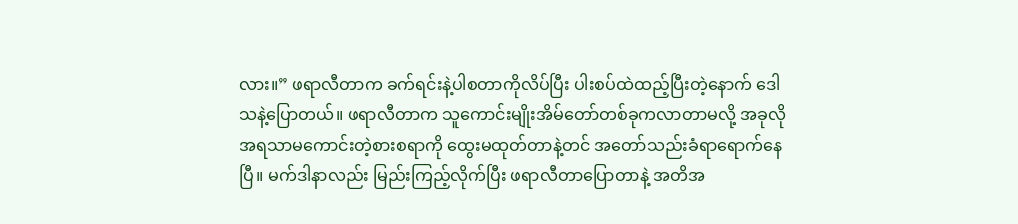လား။” ဖရာလီတာက ခက်ရင်းနဲ့ပါစတာကိုလိပ်ပြီး ပါးစပ်ထဲထည့်ပြီးတဲ့နောက် ဒေါသနဲ့ပြောတယ်။ ဖရာလီတာက သူကောင်းမျိုးအိမ်တော်တစ်ခုကလာတာမလို့ အခုလိုအရသာမကောင်းတဲ့စားစရာကို ထွေးမထုတ်တာနဲ့တင် အတော်သည်းခံရာရောက်နေပြီ။ မက်ဒါနာလည်း မြည်းကြည့်လိုက်ပြီး ဖရာလီတာပြောတာနဲ့ အတိအ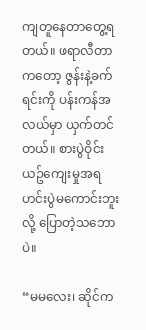ကျတူနေတာတွေ့ရတယ်။ ဖရာလီတာကတော့ ဇွန်းနဲ့ခက်ရင်းကို ပန်းကန်အလယ်မှာ ယှက်တင်တယ်။ စားပွဲဝိုင်းယဥ်ကျေးမှုအရ ဟင်းပွဲမကောင်းဘူးလို့ ပြောတဲ့သဘောပဲ။

“မမလေး၊ ဆိုင်က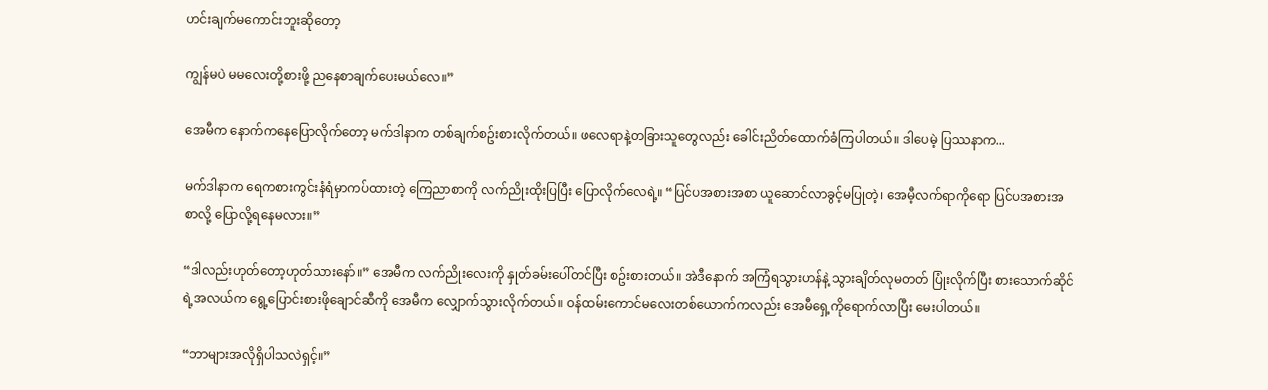ဟင်းချက်မကောင်းဘူးဆိုတော့

ကျွန်မပဲ မမလေးတို့စားဖို့ ညနေစာချက်ပေးမယ်လေ။”

အေမီက နောက်ကနေပြောလိုက်တော့ မက်ဒါနာက တစ်ချက်စဥ်းစားလိုက်တယ်။ ဖလေရာနဲ့တခြားသူတွေလည်း ခေါင်းညိတ်ထောက်ခံကြပါတယ်။ ဒါပေမဲ့ ပြဿနာက...

မက်ဒါနာက ရေကစားကွင်းနံရံမှာကပ်ထားတဲ့ ကြေညာစာကို လက်ညိုးထိုးပြပြီး ပြောလိုက်လေရဲ့။ “ပြင်ပအစားအစာ ယူဆောင်လာခွင့်မပြုတဲ့၊ အေမီ့လက်ရာကိုရော ပြင်ပအစားအစာလို့ ပြောလို့ရနေမလား။”

“ဒါလည်းဟုတ်တော့ဟုတ်သားနော်။” အေမီက လက်ညိုးလေးကို နှုတ်ခမ်းပေါ်တင်ပြီး စဥ်းစားတယ်။ အဲဒီနောက် အကြံရသွားဟန်နဲ့ သွားချိတ်လုမတတ် ပြုံးလိုက်ပြီး စားသောက်ဆိုင်ရဲ့အလယ်က ရွေ့ပြောင်းစားဖိုချောင်ဆီကို အေမီက လျှောက်သွားလိုက်တယ်။ ဝန်ထမ်းကောင်မလေးတစ်ယောက်ကလည်း အေမီရှေ့ကိုရောက်လာပြီး မေးပါတယ်။

“ဘာများအလိုရှိပါသလဲရှင့်။”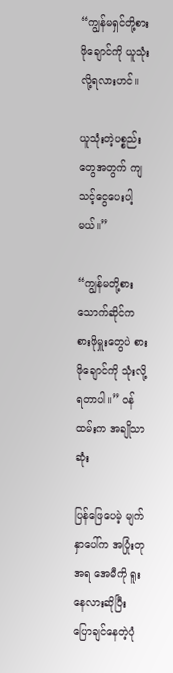“ကျွန်မရှင်တို့စားဖိုချောင်ကို ယူသုံးလို့ရလားဟင်။

ယူသုံးတဲ့ပစ္စည်းတွေအတွက် ကျသင့်ငွေပေးပါ့မယ်။”

“ကျွန်မတို့စားသောက်ဆိုင်က စားဖိုမှူးတွေပဲ စားဖိုချောင်ကို သုံးလို့ရတာပါ။” ဝန်ထမ်းက အချိုသာဆုံး

ပြန်ဖြေပေမဲ့ မျက်နှာပေါ်က အပြုံးတုအရ အေမီကို ရူးနေလားဆိုပြီး ပြောချင်နေတဲ့ပုံ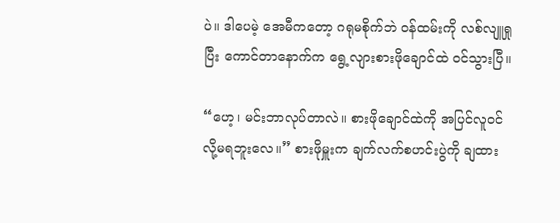ပဲ။ ဒါပေမဲ့ အေမီကတော့ ဂရုမစိုက်ဘဲ ဝန်ထမ်းကို လစ်လျူရှုပြီး ကောင်တာနောက်က ရွေ့လျားစားဖိုချောင်ထဲ ဝင်သွားပြီ။

“ဟေ့၊ မင်းဘာလုပ်တာလဲ။ စားဖိုချောင်ထဲကို အပြင်လူဝင်လို့မရဘူးလေ။” စားဖိုမှူးက ချက်လက်စဟင်းပွဲကို ချထား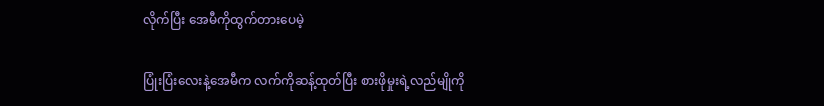လိုက်ပြီး အေမီကိုထွက်တားပေမဲ့

ပြုံးပြံးလေးနဲ့အေမီက လက်ကိုဆန့်ထုတ်ပြီး စားဖိုမှုးရဲ့လည်မျိုကို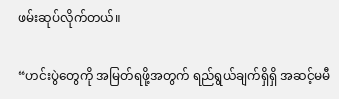ဖမ်းဆုပ်လိုက်တယ်။

“ဟင်းပွဲတွေကို အမြတ်ရဖို့အတွက် ရည်ရွယ်ချက်ရှိရှိ အဆင့်မမီ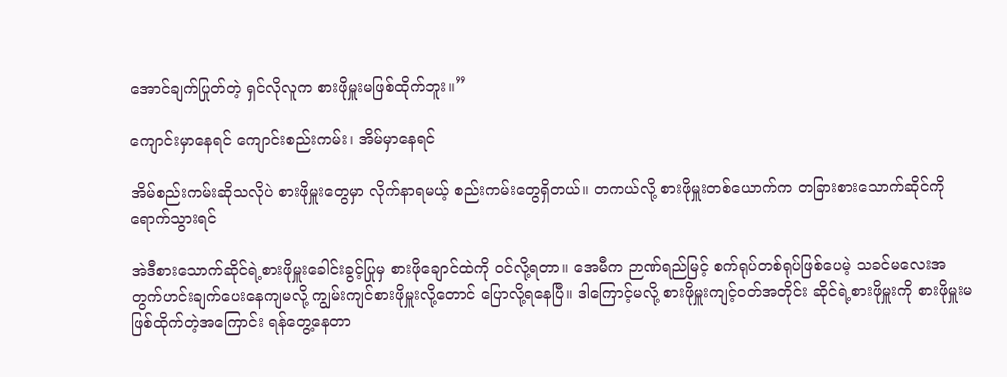အောင်ချက်ပြုတ်တဲ့ ရှင်လိုလူက စားဖိုမှူးမဖြစ်ထိုက်ဘူး။”

ကျောင်းမှာနေရင် ကျောင်းစည်းကမ်း၊ အိမ်မှာနေရင်

အိမ်စည်းကမ်းဆိုသလိုပဲ စားဖိုမှူးတွေမှာ လိုက်နာရမယ့် စည်းကမ်းတွေရှိတယ်။ တကယ်လို့ စားဖိုမှူးတစ်ယောက်က တခြားစားသောက်ဆိုင်ကိုရောက်သွားရင်

အဲဒီစားသောက်ဆိုင်ရဲ့စားဖိုမှူးခေါင်းခွင့်ပြုမှ စားဖိုချောင်ထဲကို ဝင်လို့ရတာ။ အေမီက ဉာဏ်ရည်မြင့် စက်ရုပ်တစ်ရုပ်ဖြစ်ပေမဲ့ သခင်မလေးအတွက်ဟင်းချက်ပေးနေကျမလို့ ကျွမ်းကျင်စားဖိုမှူးလို့တောင် ပြောလို့ရနေပြီ။ ဒါကြောင့်မလို့ စားဖိုမှူးကျင့်ဝတ်အတိုင်း ဆိုင်ရဲ့စားဖိုမှူးကို စားဖိုမှူးမဖြစ်ထိုက်တဲ့အကြောင်း ရန်တွေ့နေတာ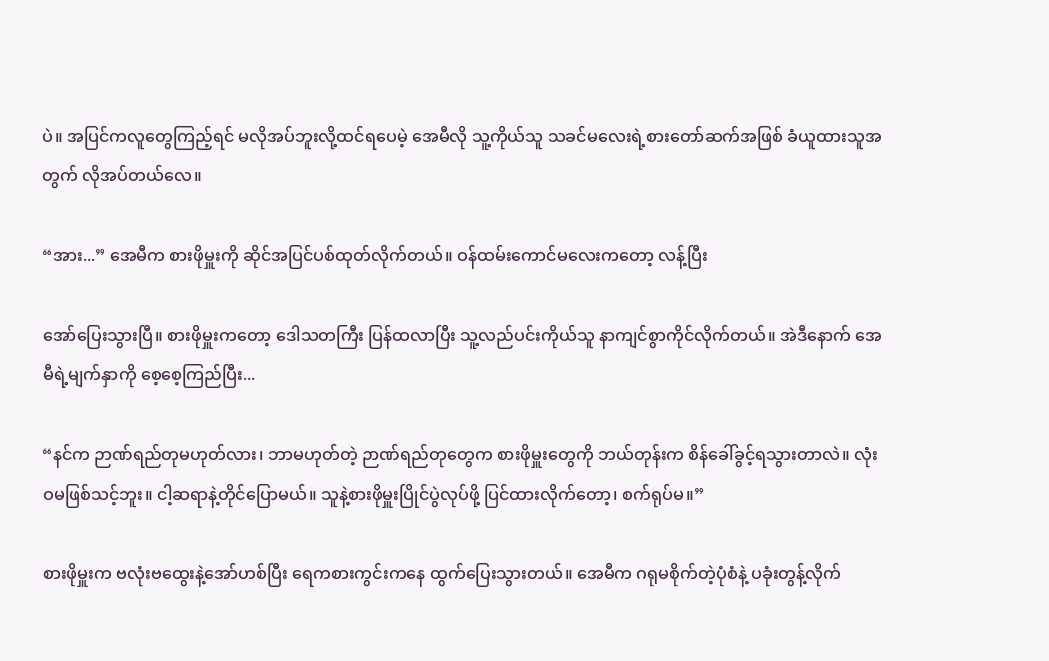ပဲ။ အပြင်ကလူတွေကြည့်ရင် မလိုအပ်ဘူးလို့ထင်ရပေမဲ့ အေမီလို သူ့ကိုယ်သူ သခင်မလေးရဲ့စားတော်ဆက်အဖြစ် ခံယူထားသူအတွက် လိုအပ်တယ်လေ။

“အား...” အေမီက စားဖိုမှူးကို ဆိုင်အပြင်ပစ်ထုတ်လိုက်တယ်။ ဝန်ထမ်းကောင်မလေးကတော့ လန့်ပြီး

အော်ပြေးသွားပြီ။ စားဖိုမှူးကတော့ ဒေါသတကြီး ပြန်ထလာပြီး သူ့လည်ပင်းကိုယ်သူ နာကျင်စွာကိုင်လိုက်တယ်။ အဲဒီနောက် အေမီရဲ့မျက်နှာကို စေ့စေ့ကြည်ပြီး...

“နင်က ဉာဏ်ရည်တုမဟုတ်လား၊ ဘာမဟုတ်တဲ့ ဉာဏ်ရည်တုတွေက စားဖိုမှူးတွေကို ဘယ်တုန်းက စိန်ခေါ်ခွင့်ရသွားတာလဲ။ လုံးဝမဖြစ်သင့်ဘူး။ ငါ့ဆရာနဲ့တိုင်ပြောမယ်။ သူနဲ့စားဖိုမှူးပြိုင်ပွဲလုပ်ဖို့ ပြင်ထားလိုက်တော့၊ စက်ရုပ်မ။”

စားဖိုမှူးက ဗလုံးဗထွေးနဲ့အော်ဟစ်ပြီး ရေကစားကွင်းကနေ ထွက်ပြေးသွားတယ်။ အေမီက ဂရုမစိုက်တဲ့ပုံစံနဲ့ ပခုံးတွန့်လိုက်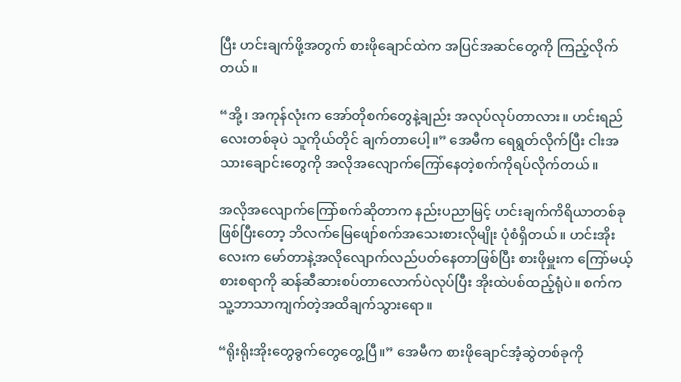ပြီး ဟင်းချက်ဖို့အတွက် စားဖိုချောင်ထဲက အပြင်အဆင်တွေကို ကြည့်လိုက်တယ်။

“အို့၊ အကုန်လုံးက အော်တိုစက်တွေနဲ့ချည်း အလုပ်လုပ်တာလား။ ဟင်းရည်လေးတစ်ခုပဲ သူကိုယ်တိုင် ချက်တာပေါ့။” အေမီက ရေရွတ်လိုက်ပြီး ငါးအသားချောင်းတွေကို အလိုအလျောက်ကြော်နေတဲ့စက်ကိုရပ်လိုက်တယ်။

အလိုအလျောက်ကြော်စက်ဆိုတာက နည်းပညာမြင့် ဟင်းချက်ကိရိယာတစ်ခုဖြစ်ပြီးတော့ ဘိလက်မြေဖျော်စက်အသေးစားလိုမျိုး ပုံစံရှိတယ်။ ဟင်းအိုးလေးက မော်တာနဲ့အလိုလျောက်လည်ပတ်နေတာဖြစ်ပြီး စားဖိုမှူးက ကြော်မယ့်စားစရာကို ဆန်ဆီဆားစပ်တာလောက်ပဲလုပ်ပြီး အိုးထဲပစ်ထည့်ရုံပဲ။ စက်က သူ့ဘာသာကျက်တဲ့အထိချက်သွားရော။

“ရိုးရိုးအိုးတွေခွက်တွေတွေ့ပြီ။” အေမီက စားဖိုချောင်အံ့ဆွဲတစ်ခုကို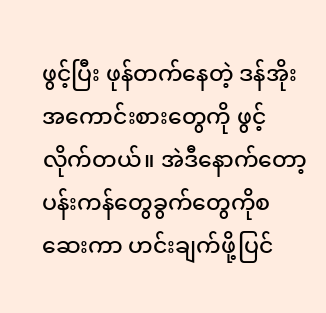ဖွင့်ပြီး ဖုန်တက်နေတဲ့ ဒန်အိုးအကောင်းစားတွေကို ဖွင့်လိုက်တယ်။ အဲဒီနောက်တော့ ပန်းကန်တွေခွက်တွေကိုစဆေးကာ ဟင်းချက်ဖို့ပြင်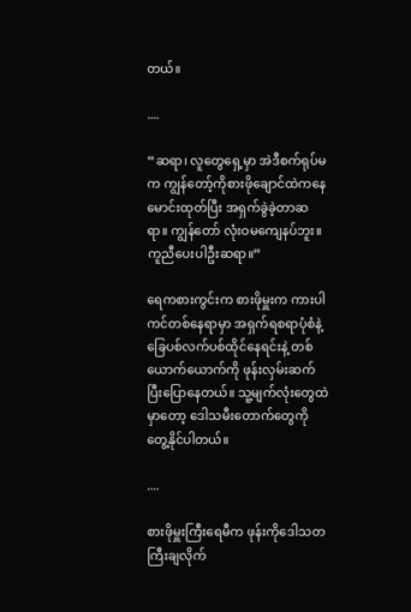တယ်။

....

“ဆရာ၊ လူတွေရှေ့မှာ အဲဒီစက်ရုပ်မက ကျွန်တော့်ကိုစားဖိုချောင်ထဲကနေ မောင်းထုတ်ပြီး အရှက်ခွဲခဲ့တာဆရာ။ ကျွန်တော် လုံးဝမကျေနပ်ဘူး။ ကူညီပေးပါဦးဆရာ။”

ရေကစားကွင်းက စားဖိုမှူးက ကားပါကင်တစ်နေရာမှာ အရှက်ရစရာပုံစံနဲ့ ခြေပစ်လက်ပစ်ထိုင်နေရင်းနဲ့ တစ်ယောက်ယောက်ကို ဖုန်းလှမ်းဆက်ပြီးပြောနေတယ်။ သူ့မျက်လုံးတွေထဲမှာတော့ ဒေါသမီးတောက်တွေကို တွေ့နိုင်ပါတယ်။

....

စားဖိုမှူးကြီးရေမီက ဖုန်းကိုဒေါသတကြီးချလိုက်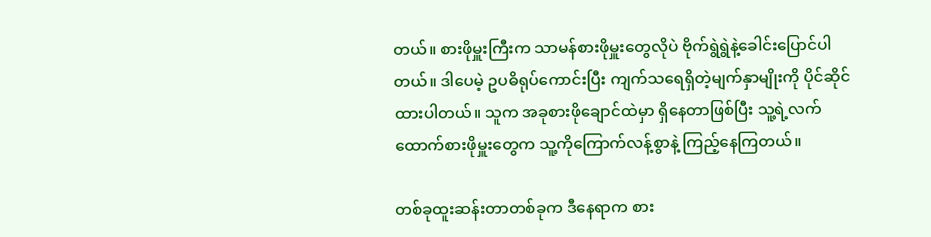တယ်။ စားဖိုမှူးကြီးက သာမန်စားဖိုမှူးတွေလိုပဲ ဗိုက်ရွဲရွဲနဲ့ခေါင်းပြောင်ပါတယ်။ ဒါပေမဲ့ ဥပဓိရုပ်ကောင်းပြီး ကျက်သရေရှိတဲ့မျက်နှာမျိုးကို ပိုင်ဆိုင်ထားပါတယ်။ သူက အခုစားဖိုချောင်ထဲမှာ ရှိနေတာဖြစ်ပြီး သူ့ရဲ့လက်ထောက်စားဖိုမှူးတွေက သူ့ကိုကြောက်လန့်စွာနဲ့ ကြည့်နေကြတယ်။

တစ်ခုထူးဆန်းတာတစ်ခုက ဒီနေရာက စား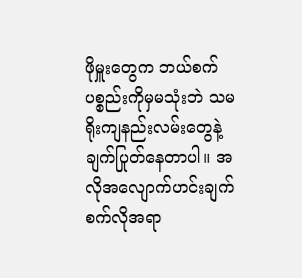ဖိုမှူးတွေက ဘယ်စက်ပစ္စည်းကိုမှမသုံးဘဲ သမရိုးကျနည်းလမ်းတွေနဲ့ ချက်ပြုတ်နေတာပါ။ အလိုအလျောက်ဟင်းချက်စက်လိုအရာ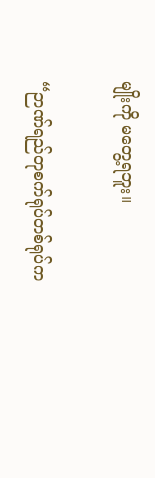မျိုးကို မတွေ့ရဘူး။

“ဉာဏ်ရည်တုစက်ရုပ်တစ်ရုပ်က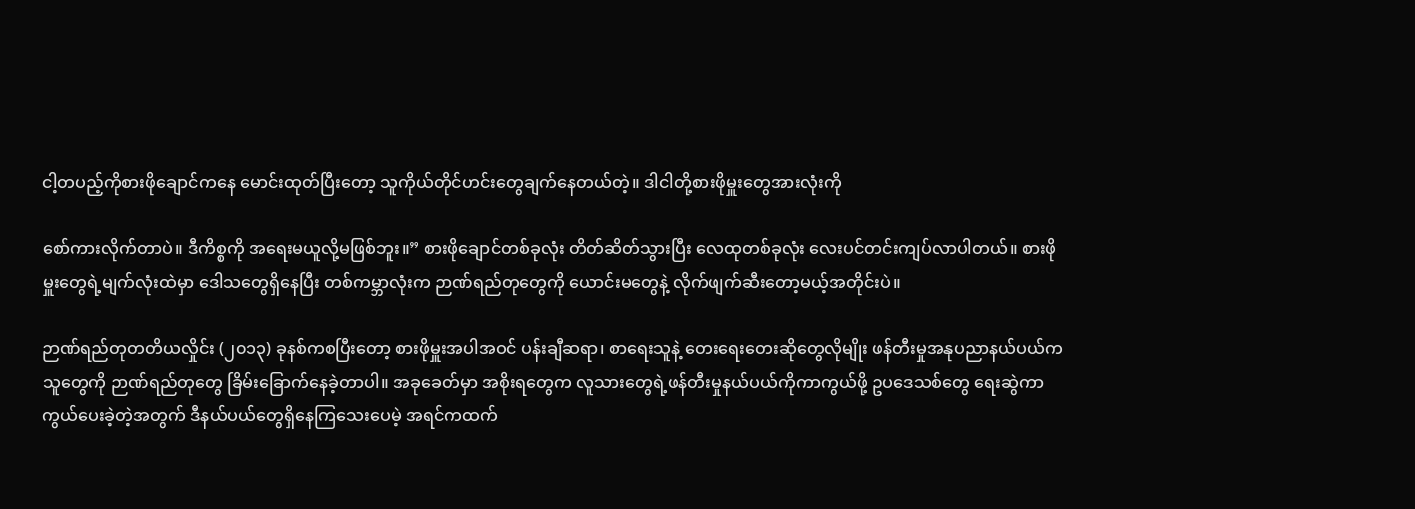ငါ့တပည့်ကိုစားဖိုချောင်ကနေ မောင်းထုတ်ပြီးတော့ သူကိုယ်တိုင်ဟင်းတွေချက်နေတယ်တဲ့။ ဒါငါတို့စားဖိုမှူးတွေအားလုံးကို

စော်ကားလိုက်တာပဲ။ ဒီကိစ္စကို အရေးမယူလို့မဖြစ်ဘူး။” စားဖိုချောင်တစ်ခုလုံး တိတ်ဆိတ်သွားပြီး လေထုတစ်ခုလုံး လေးပင်တင်းကျပ်လာပါတယ်။ စားဖိုမှူးတွေရဲ့မျက်လုံးထဲမှာ ဒေါသတွေရှိနေပြီး တစ်ကမ္ဘာလုံးက ဉာဏ်ရည်တုတွေကို ယောင်းမတွေနဲ့ လိုက်ဖျက်ဆီးတော့မယ့်အတိုင်းပဲ။

ဉာဏ်ရည်တုတတိယလှိုင်း (၂၀၁၃) ခုနစ်ကစပြီးတော့ စားဖိုမှူးအပါအဝင် ပန်းချီဆရာ၊ စာရေးသူနဲ့ တေးရေးတေးဆိုတွေလိုမျိုး ဖန်တီးမှုအနုပညာနယ်ပယ်ကသူတွေကို ဉာဏ်ရည်တုတွေ ခြိမ်းခြောက်နေခဲ့တာပါ။ အခုခေတ်မှာ အစိုးရတွေက လူသားတွေရဲ့ဖန်တီးမှုနယ်ပယ်ကိုကာကွယ်ဖို့ ဥပဒေသစ်တွေ ရေးဆွဲကာကွယ်ပေးခဲ့တဲ့အတွက် ဒီနယ်ပယ်တွေရှိနေကြသေးပေမဲ့ အရင်ကထက်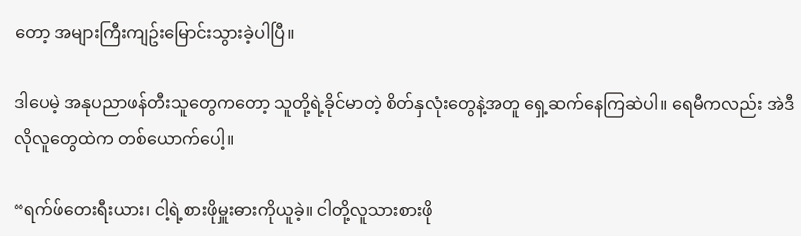တော့ အများကြီးကျဥ်းမြောင်းသွားခဲ့ပါပြီ။

ဒါပေမဲ့ အနုပညာဖန်တီးသူတွေကတော့ သူတို့ရဲ့ခိုင်မာတဲ့ စိတ်နှလုံးတွေနဲ့အတူ ရှေ့ဆက်နေကြဆဲပါ။ ရေမီကလည်း အဲဒီလိုလူတွေထဲက တစ်ယောက်ပေါ့။

“ရက်ဖ်တေးရီးယား၊ ငါ့ရဲ့စားဖိုမှူးဓားကိုယူခဲ့။ ငါတို့လူသားစားဖို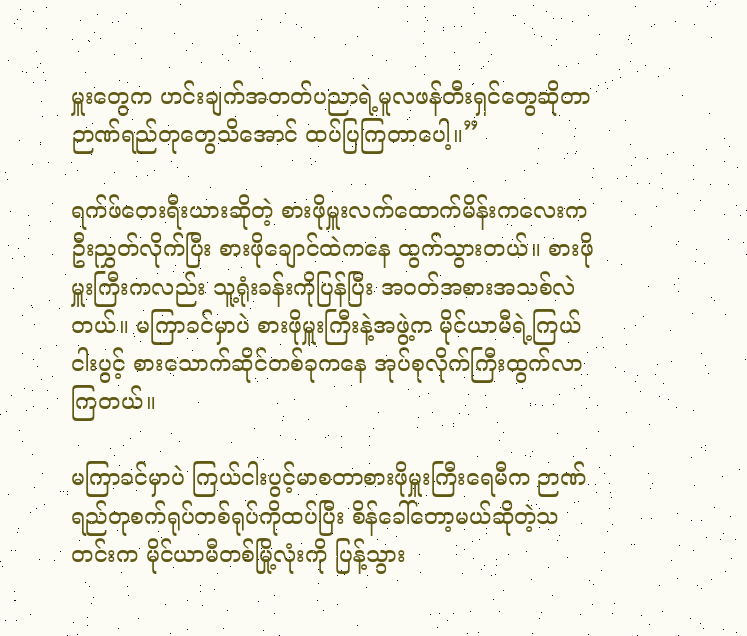မှူးတွေက ဟင်းချက်အတတ်ပညာရဲ့မူလဖန်တီးရှင်တွေဆိုတာ ဉာဏ်ရည်တုတွေသိအောင် ထပ်ပြကြတာပေါ့။”

ရက်ဖ်တေးရီးယားဆိုတဲ့ စားဖိုမှူးလက်ထောက်မိန်းကလေးက ဦးညွှတ်လိုက်ပြီး စားဖိုချောင်ထဲကနေ ထွက်သွားတယ်။ စားဖိုမှူးကြီးကလည်း သူ့ရုံးခန်းကိုပြန်ပြီး အဝတ်အစားအသစ်လဲတယ်။ မကြာခင်မှာပဲ စားဖိုမှူးကြီးနဲ့အဖွဲ့က မိုင်ယာမီရဲ့ကြယ်ငါးပွင့် စားသောက်ဆိုင်တစ်ခုကနေ အုပ်စုလိုက်ကြီးထွက်လာကြတယ်။

မကြာခင်မှာပဲ ကြယ်ငါးပွင့်မာစတာစားဖိုမှူးကြီးရေမီက ဉာဏ်ရည်တုစက်ရုပ်တစ်ရုပ်ကိုထပ်ပြီး စိန်ခေါ်တော့မယ်ဆိုတဲ့သတင်းက မိုင်ယာမီတစ်မြို့လုံးကို ပြန့်သွား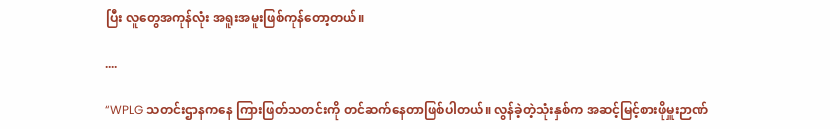ပြီး လူတွေအကုန်လုံး အရူးအမူးဖြစ်ကုန်တော့တယ်။

....

“WPLG သတင်းဌာနကနေ ကြားဖြတ်သတင်းကို တင်ဆက်နေတာဖြစ်ပါတယ်။ လွန်ခဲ့တဲ့သုံးနှစ်က အဆင့်မြင့်စားဖိုမှူးဉာဏ်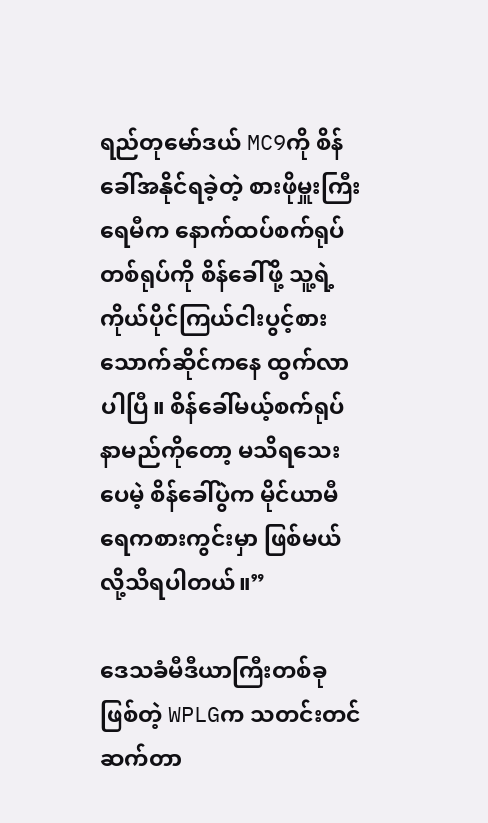ရည်တုမော်ဒယ် MC9ကို စိန်ခေါ်အနိုင်ရခဲ့တဲ့ စားဖိုမှူးကြီးရေမီက နောက်ထပ်စက်ရုပ်တစ်ရုပ်ကို စိန်ခေါ်ဖို့ သူ့ရဲ့ကိုယ်ပိုင်ကြယ်ငါးပွင့်စားသောက်ဆိုင်ကနေ ထွက်လာပါပြီ။ စိန်ခေါ်မယ့်စက်ရုပ်နာမည်ကိုတော့ မသိရသေးပေမဲ့ စိန်ခေါ်ပွဲက မိုင်ယာမီရေကစားကွင်းမှာ ဖြစ်မယ်လို့သိရပါတယ်။”

ဒေသခံမီဒီယာကြီးတစ်ခုဖြစ်တဲ့ WPLGက သတင်းတင်ဆက်တာ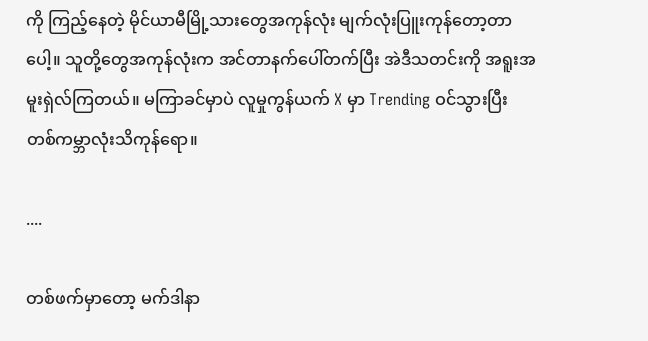ကို ကြည့်နေတဲ့ မိုင်ယာမီမြို့သားတွေအကုန်လုံး မျက်လုံးပြူးကုန်တော့တာပေါ့။ သူတို့တွေအကုန်လုံးက အင်တာနက်ပေါ်တက်ပြီး အဲဒီသတင်းကို အရူးအမူးရှဲလ်ကြတယ်။ မကြာခင်မှာပဲ လူမှုကွန်ယက် X မှာ Trending ဝင်သွားပြီး တစ်ကမ္ဘာလုံးသိကုန်ရော။

....

တစ်ဖက်မှာတော့ မက်ဒါနာ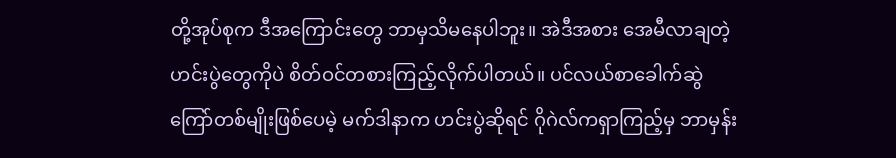တို့အုပ်စုက ဒီအကြောင်းတွေ ဘာမှသိမနေပါဘူး။ အဲဒီအစား အေမီလာချတဲ့ ဟင်းပွဲတွေကိုပဲ စိတ်ဝင်တစားကြည့်လိုက်ပါတယ်။ ပင်လယ်စာခေါက်ဆွဲကြော်တစ်မျိုးဖြစ်ပေမဲ့ မက်ဒါနာက ဟင်းပွဲဆိုရင် ဂိုဂဲလ်ကရှာကြည့်မှ ဘာမှန်း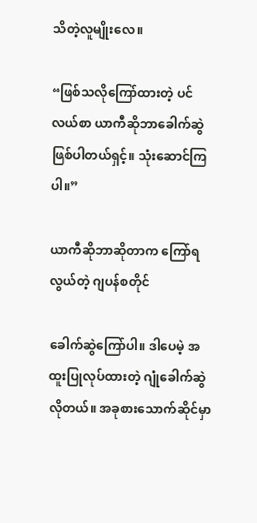သိတဲ့လူမျိုးလေ။

“ဖြစ်သလိုကြော်ထားတဲ့ ပင်လယ်စာ ယာကီဆိုဘာခေါက်ဆွဲဖြစ်ပါတယ်ရှင့်။ သုံးဆောင်ကြပါ။”

ယာကီဆိုဘာဆိုတာက ကြော်ရလွယ်တဲ့ ဂျပန်စတိုင်

ခေါက်ဆွဲကြော်ပါ။ ဒါပေမဲ့ အထူးပြုလုပ်ထားတဲ့ ဂျုံခေါက်ဆွဲလိုတယ်။ အခုစားသောက်ဆိုင်မှာ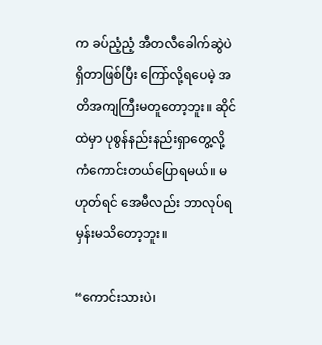က ခပ်ညံ့ညံ့ အီတလီခေါက်ဆွဲပဲရှိတာဖြစ်ပြီး ကြော်လို့ရပေမဲ့ အတိအကျကြီးမတူတော့ဘူး။ ဆိုင်ထဲမှာ ပုစွန်နည်းနည်းရှာတွေ့လို့ ကံကောင်းတယ်ပြောရမယ်။ မဟုတ်ရင် အေမီလည်း ဘာလုပ်ရမှန်းမသိတော့ဘူး။

“ကောင်းသားပဲ၊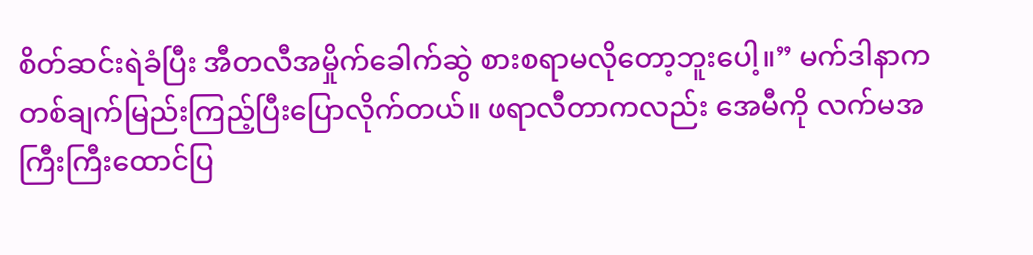စိတ်ဆင်းရဲခံပြီး အီတလီအမှိုက်ခေါက်ဆွဲ စားစရာမလိုတော့ဘူးပေါ့။” မက်ဒါနာက တစ်ချက်မြည်းကြည့်ပြီးပြောလိုက်တယ်။ ဖရာလီတာကလည်း အေမီကို လက်မအကြီးကြီးထောင်ပြ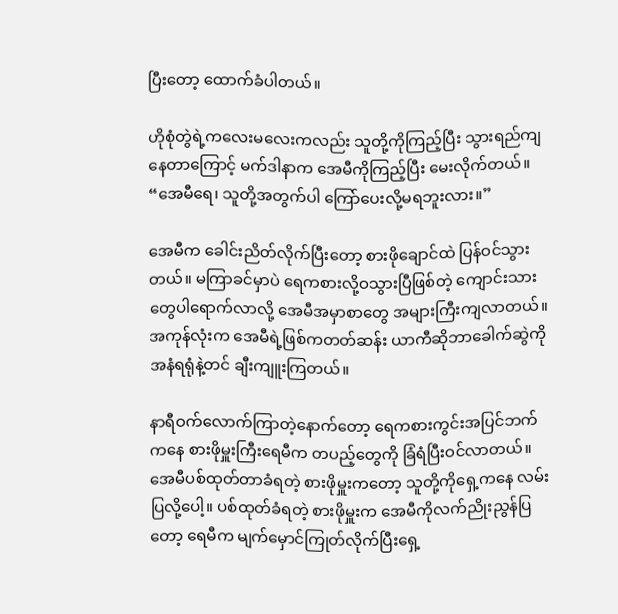ပြီးတော့ ထောက်ခံပါတယ်။

ဟိုစုံတွဲရဲ့ကလေးမလေးကလည်း သူတို့ကိုကြည့်ပြီး သွားရည်ကျနေတာကြောင့် မက်ဒါနာက အေမီကိုကြည့်ပြီး မေးလိုက်တယ်။ “အေမီရေ၊ သူတို့အတွက်ပါ ကြော်ပေးလို့မရဘူးလား။”

အေမီက ခေါင်းညိတ်လိုက်ပြီးတော့ စားဖိုချောင်ထဲ ပြန်ဝင်သွားတယ်။ မကြာခင်မှာပဲ ရေကစားလို့ဝသွားပြီဖြစ်တဲ့ ကျောင်းသားတွေပါရောက်လာလို့ အေမီအမှာစာတွေ အများကြီးကျလာတယ်။ အကုန်လုံးက အေမီရဲ့ဖြစ်ကတတ်ဆန်း ယာကီဆိုဘာခေါက်ဆွဲကို အနံရရုံနဲ့တင် ချီးကျူးကြတယ်။

နာရီဝက်လောက်ကြာတဲ့နောက်တော့ ရေကစားကွင်းအပြင်ဘက်ကနေ စားဖိုမှူးကြီးရေမီက တပည့်တွေကို ခြံရံပြီးဝင်လာတယ်။ အေမီပစ်ထုတ်တာခံရတဲ့ စားဖိုမှူးကတော့ သူတို့ကိုရှေ့ကနေ လမ်းပြလို့ပေါ့။ ပစ်ထုတ်ခံရတဲ့ စားဖိုမှူးက အေမီကိုလက်ညိုးညွန်ပြတော့ ရေမီက မျက်မှောင်ကြုတ်လိုက်ပြီးရှေ့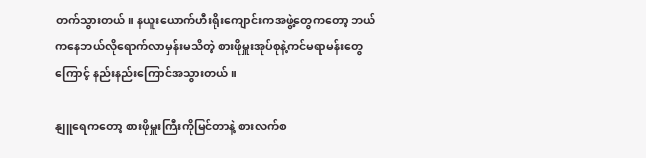တက်သွားတယ်။ နယူးယောက်ဟီးရိုးကျောင်းကအဖွဲ့တွေကတော့ ဘယ်ကနေဘယ်လိုရောက်လာမှန်းမသိတဲ့ စားဖိုမှူးအုပ်စုနဲ့ကင်မရာမန်းတွေကြောင့် နည်းနည်းကြောင်အသွားတယ်။

နျူရေကတော့ စားဖိုမှူးကြီးကိုမြင်တာနဲ့ စားလက်စ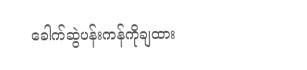ခေါက်ဆွဲပန်းကန်ကိုချထား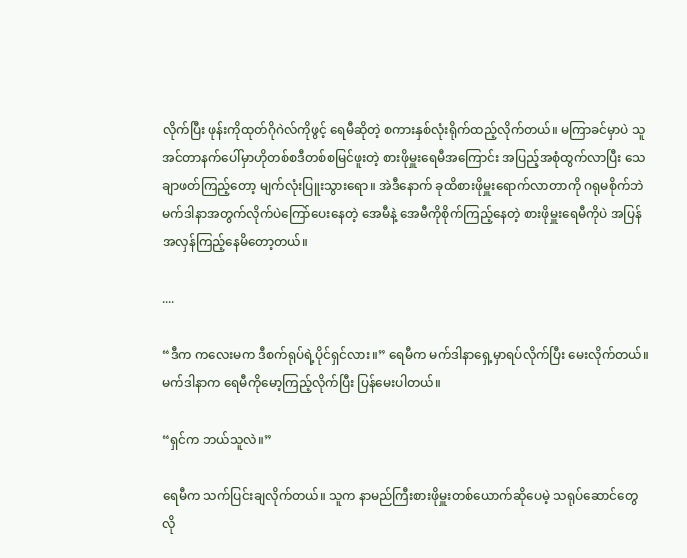လိုက်ပြီး ဖုန်းကိုထုတ်ဂိုဂဲလ်ကိုဖွင့် ရေမီဆိုတဲ့ စကားနှစ်လုံးရိုက်ထည့်လိုက်တယ်။ မကြာခင်မှာပဲ သူအင်တာနက်ပေါ်မှာဟိုတစ်စဒီတစ်စမြင်ဖူးတဲ့ စားဖိုမှူးရေမီအကြောင်း အပြည့်အစုံထွက်လာပြီး သေချာဖတ်ကြည့်တော့ မျက်လုံးပြူးသွားရော။ အဲဒီနောက် ခုထိစားဖိုမှူးရောက်လာတာကို ဂရုမစိုက်ဘဲ မက်ဒါနာအတွက်လိုက်ပဲကြော်ပေးနေတဲ့ အေမီနဲ့ အေမီကိုစိုက်ကြည့်နေတဲ့ စားဖိုမှူးရေမီကိုပဲ အပြန်အလှန်ကြည့်နေမိတော့တယ်။

....

“ဒီက ကလေးမက ဒီစက်ရုပ်ရဲ့ပိုင်ရှင်လား။” ရေမီက မက်ဒါနာရှေ့မှာရပ်လိုက်ပြီး မေးလိုက်တယ်။ မက်ဒါနာက ရေမီကိုမော့ကြည့်လိုက်ပြီး ပြန်မေးပါတယ်။

“ရှင်က ဘယ်သူလဲ။”

ရေမီက သက်ပြင်းချလိုက်တယ်။ သူက နာမည်ကြီးစားဖိုမှူးတစ်ယောက်ဆိုပေမဲ့ သရုပ်ဆောင်တွေလို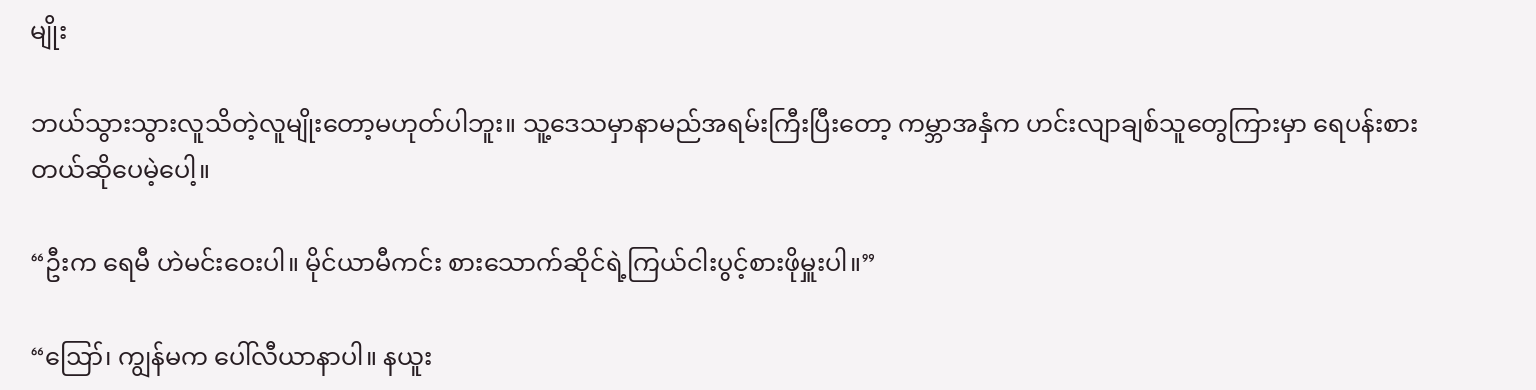မျိုး

ဘယ်သွားသွားလူသိတဲ့လူမျိုးတော့မဟုတ်ပါဘူး။ သူ့ဒေသမှာနာမည်အရမ်းကြီးပြီးတော့ ကမ္ဘာအနှံက ဟင်းလျာချစ်သူတွေကြားမှာ ရေပန်းစားတယ်ဆိုပေမဲ့ပေါ့။

“ဦးက ရေမီ ဟဲမင်းဝေးပါ။ မိုင်ယာမီကင်း စားသောက်ဆိုင်ရဲ့ကြယ်ငါးပွင့်စားဖိုမှူးပါ။”

“ဪ၊ ကျွန်မက ပေါ်လီယာနာပါ။ နယူး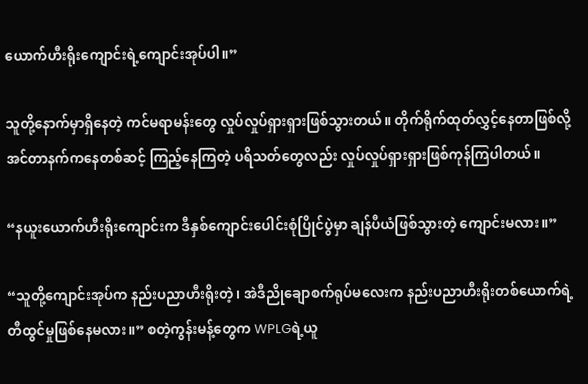ယောက်ဟီးရိုးကျောင်းရဲ့ကျောင်းအုပ်ပါ။”

သူတို့နောက်မှာရှိနေတဲ့ ကင်မရာမန်းတွေ လှုပ်လှုပ်ရှားရှားဖြစ်သွားတယ်။ တိုက်ရိုက်ထုတ်လွှင့်နေတာဖြစ်လို့ အင်တာနက်ကနေတစ်ဆင့် ကြည့်နေကြတဲ့ ပရိသတ်တွေလည်း လှုပ်လှုပ်ရှားရှားဖြစ်ကုန်ကြပါတယ်။

“နယူးယောက်ဟီးရိုးကျောင်းက ဒီနှစ်ကျောင်းပေါင်းစုံပြိုင်ပွဲမှာ ချန်ပီယံဖြစ်သွားတဲ့ ကျောင်းမလား။”

“သူတို့ကျောင်းအုပ်က နည်းပညာဟီးရိုးတဲ့၊ အဲဒီညိုချောစက်ရုပ်မလေးက နည်းပညာဟီးရိုးတစ်ယောက်ရဲ့တီထွင်မှုဖြစ်နေမလား။” စတဲ့ကွန်းမန့်တွေက WPLGရဲ့ယူ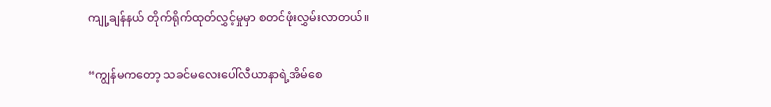ကျု့ချန်နယ် တိုက်ရိုက်ထုတ်လွှင့်မှုမှာ စတင်ဖုံးလွှမ်းလာတယ်။

“ကျွန်မကတော့ သခင်မလေးပေါ်လီယာနာရဲ့အိမ်စေ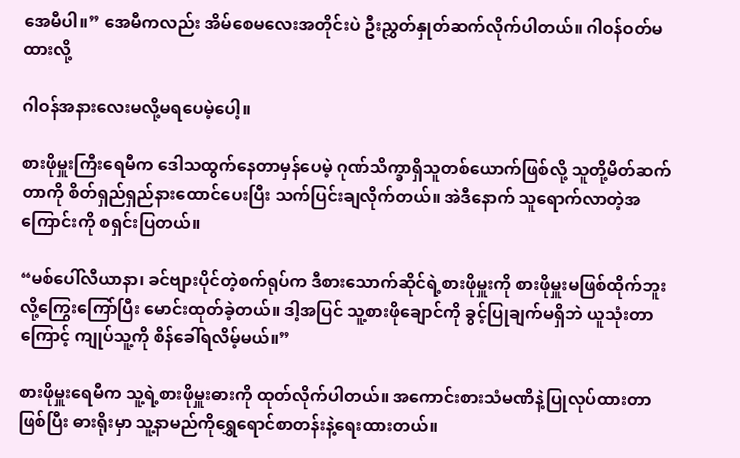အေမီပါ။” အေမီကလည်း အိမ်စေမလေးအတိုင်းပဲ ဦးညွှတ်နှုတ်ဆက်လိုက်ပါတယ်။ ဂါဝန်ဝတ်မထားလို့

ဂါဝန်အနားလေးမလို့မရပေမဲ့ပေါ့။

စားဖိုမှူးကြီးရေမီက ဒေါသထွက်နေတာမှန်ပေမဲ့ ဂုဏ်သိက္ခာရှိသူတစ်ယောက်ဖြစ်လို့ သူတို့မိတ်ဆက်တာကို စိတ်ရှည်ရှည်နားထောင်ပေးပြီး သက်ပြင်းချလိုက်တယ်။ အဲဒီနောက် သူရောက်လာတဲ့အကြောင်းကို စရှင်းပြတယ်။

“မစ်ပေါ်လီယာနာ၊ ခင်ဗျားပိုင်တဲ့စက်ရုပ်က ဒီစားသောက်ဆိုင်ရဲ့စားဖိုမှူးကို စားဖိုမှူးမဖြစ်ထိုက်ဘူးလို့ကြွေးကြော်ပြီး မောင်းထုတ်ခဲ့တယ်။ ဒါ့အပြင် သူ့စားဖိုချောင်ကို ခွင့်ပြုချက်မရှိဘဲ ယူသုံးတာကြောင့် ကျုပ်သူ့ကို စိန်ခေါ်ရလိမ့်မယ်။”

စားဖိုမှူးရေမီက သူ့ရဲ့စားဖိုမှူးဓားကို ထုတ်လိုက်ပါတယ်။ အကောင်းစားသံမဏိနဲ့ပြုလုပ်ထားတာဖြစ်ပြီး ဓားရိုးမှာ သူ့နာမည်ကိုရွှေရောင်စာတန်းနဲ့ရေးထားတယ်။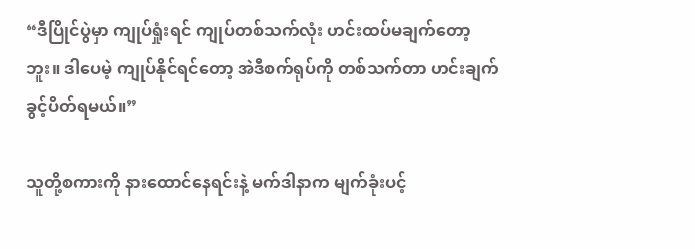“ဒီပြိုင်ပွဲမှာ ကျုပ်ရှုံးရင် ကျုပ်တစ်သက်လုံး ဟင်းထပ်မချက်တော့ဘူး။ ဒါပေမဲ့ ကျုပ်နိုင်ရင်တော့ အဲဒီစက်ရုပ်ကို တစ်သက်တာ ဟင်းချက်ခွင့်ပိတ်ရမယ်။”

သူတို့စကားကို နားထောင်နေရင်းနဲ့ မက်ဒါနာက မျက်ခုံးပင့်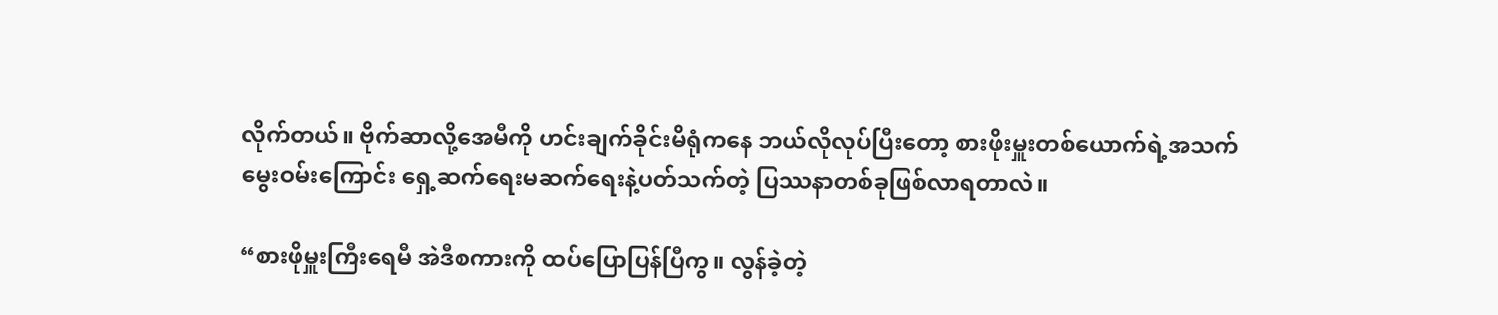လိုက်တယ်။ ဗိုက်ဆာလို့အေမီကို ဟင်းချက်ခိုင်းမိရုံကနေ ဘယ်လိုလုပ်ပြီးတော့ စားဖိုးမှူးတစ်ယောက်ရဲ့အသက်မွေးဝမ်းကြောင်း ရှေ့ဆက်ရေးမဆက်ရေးနဲ့ပတ်သက်တဲ့ ပြဿနာတစ်ခုဖြစ်လာရတာလဲ။

“စားဖိုမှူးကြီးရေမီ အဲဒီစကားကို ထပ်ပြောပြန်ပြီကွ။ လွန်ခဲ့တဲ့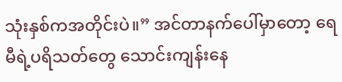သုံးနှစ်ကအတိုင်းပဲ။” အင်တာနက်ပေါ်မှာတော့ ရေမီရဲ့ပရိသတ်တွေ သောင်းကျန်းနေ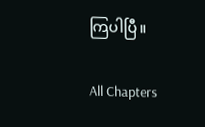ကြပါပြီ။

All Chapters